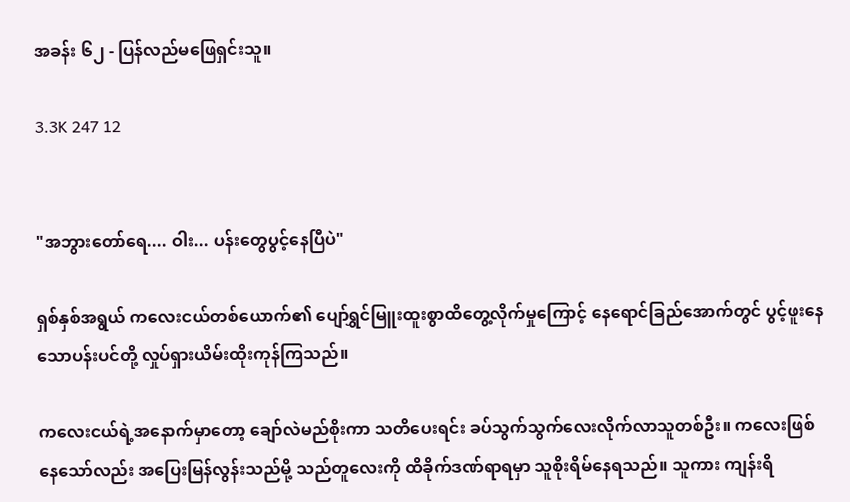အခန်း ၆၂ - ပြန်လည်မဖြေရှင်းသူ။

3.3K 247 12


"အဘွားတော်ရေ.... ဝါး... ပန်းတွေပွင့်နေပြီပဲ"

ရှစ်နှစ်အရွယ် ကလေးငယ်တစ်ယောက်၏ ပျော်ရွှင်မြူးထူးစွာထိတွေ့လိုက်မှုကြောင့် နေရောင်ခြည်အောက်တွင် ပွင့်ဖူးနေသောပန်းပင်တို့ လှုပ်ရှားယိမ်းထိုးကုန်ကြသည်။

ကလေးငယ်ရဲ့အနောက်မှာတော့ ချော်လဲမည်စိုးကာ သတိပေးရင်း ခပ်သွက်သွက်လေးလိုက်လာသူတစ်ဦး။ ကလေးဖြစ်နေသော်လည်း အပြေးမြန်လွန်းသည်မို့ သည်တူလေးကို ထိခိုက်ဒဏ်ရာရမှာ သူစိုးရိမ်နေရသည်။ သူကား ကျန်းရိ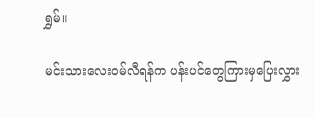ရွှမ်။

မင်းသားလေး၀မ်လီရန်က ပန်းပင်တွေကြားမှပြေးလွှား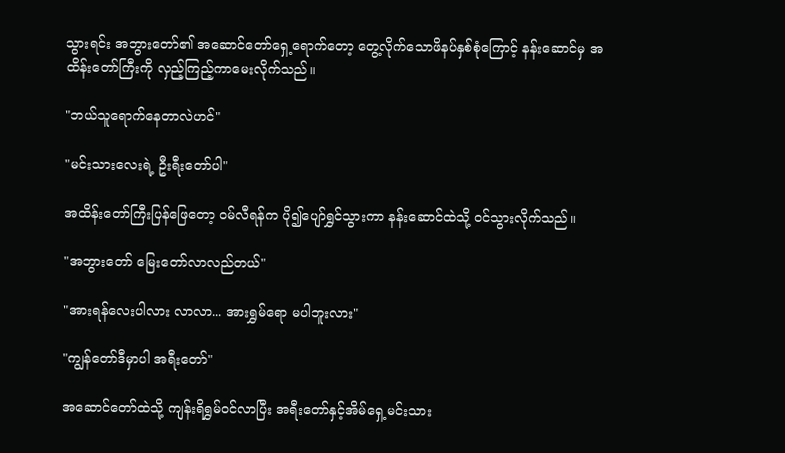သွားရင်း အဘွားတော်၏ အဆောင်တော်ရှေ့ရောက်တော့ တွေ့လိုက်သောဖိနပ်နှစ်စုံကြောင့် နန်းဆောင်မှ အထိန်းတော်ကြီးကို လှည့်ကြည့်ကာမေးလိုက်သည်။

"ဘယ်သူရောက်နေတာလဲဟင်"

"မင်းသားလေးရဲ့ ဦးရီးတော်ပါ"

အထိန်းတော်ကြီးပြန်ဖြေတော့ ၀မ်လီရန်က ပို၍ပျော်ရွှင်သွားကာ နန်းဆောင်ထဲသို့ ၀င်သွားလိုက်သည်။

"အဘွားတော် မြေးတော်လာလည်တယ်"

"အားရန်လေးပါလား လာလာ... အားရွှမ်ရော မပါဘူးလား"

"ကျွန်တော်ဒီမှာပါ အရီးတော်"

အဆောင်တော်ထဲသို့ ကျန်းရိရွှမ်၀င်လာပြီး အရီးတော်နှင့်အိမ်ရှေ့မင်းသား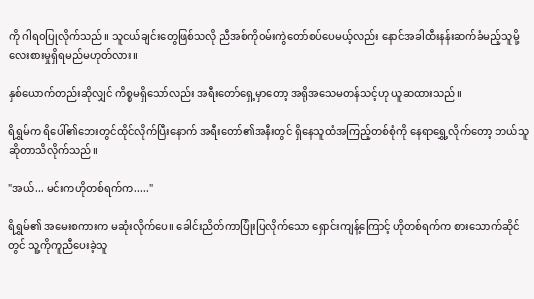ကို ဂါရ၀ပြုလိုက်သည်။ သူငယ်ချင်းတွေဖြစ်သလို ညီအစ်ကို၀မ်းကွဲတော်စပ်ပေမယ့်လည်း နောင်အခါထီးနန်းဆက်ခံမည့်သူမို့ လေးစားမှုရှိရမည်မဟုတ်လား။

နှစ်ယောက်တည်းဆိုလျှင် ကိစ္စမရှိသော်လည်း အရီးတော်ရှေ့မှာတော့ အရိုအသေမတန်သင့်ဟု ယူဆထားသည်။

ရိရွှမ်က ရိပေါ်၏ဘေးတွင်ထိုင်လိုက်ပြီးနောက် အရီးတော်၏အနီးတွင် ရှိနေသူထံအကြည့်တစ်စုံကို နေရာရွှေ့လိုက်တော့ ဘယ်သူဆိုတာသိလိုက်သည်။

"အယ်... မင်းကဟိုတစ်ရက်က....."

ရိရွှမ်၏ အမေးစကားက မဆုံးလိုက်ပေ။ ခေါင်းညိတ်ကာပြုံးပြလိုက်သော ရှောင်းကျန့်ကြောင့် ဟိုတစ်ရက်က စားသောက်ဆိုင်တွင် သူ့ကိုကူညီပေးခဲ့သူ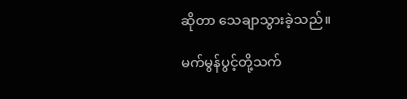ဆိုတာ သေချာသွားခဲ့သည်။

မက်မွန်ပွင့်တို့သက်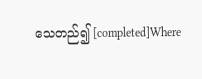သေတည်၍ [completed]Where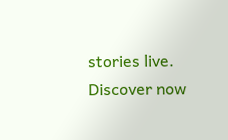stories live. Discover now